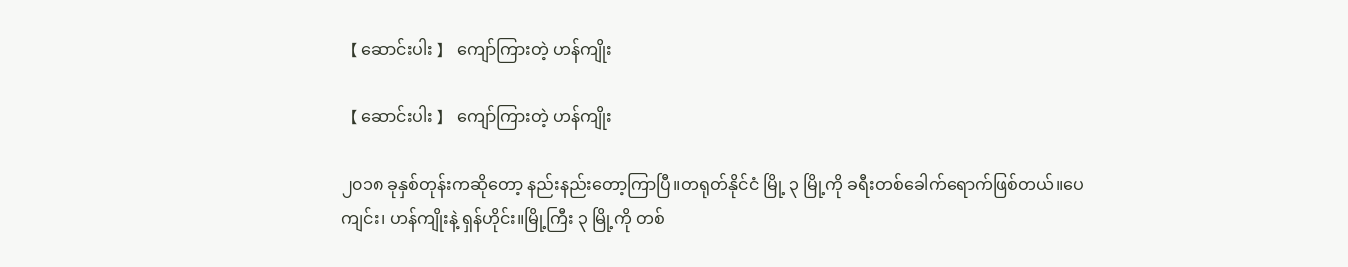【 ဆောင်းပါး 】 ကျော်ကြားတဲ့ ဟန်ကျိုး

【 ဆောင်းပါး 】 ကျော်ကြားတဲ့ ဟန်ကျိုး

၂၀၁၈ ခုနှစ်တုန်းကဆိုတော့ နည်းနည်းတော့ကြာပြီ။တရုတ်နိုင်ငံ မြို့ ၃ မြို့ကို ခရီးတစ်ခေါက်ရောက်ဖြစ်တယ်။ပေကျင်း၊ ဟန်ကျိုးနဲ့ ရှန်ဟိုင်း။မြို့ကြီး ၃ မြို့ကို တစ်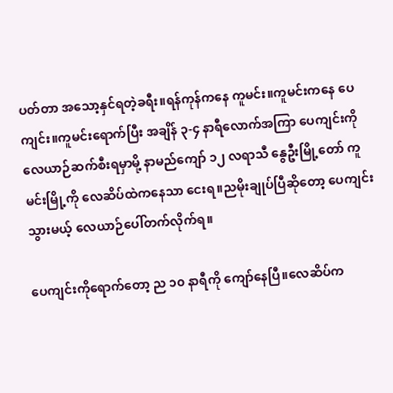ပတ်တာ အသော့နှင်ရတဲ့ခရီး။ရန်ကုန်ကနေ ကူမင်း။ကူမင်းကနေ ပေကျင်း။ကူမင်းရောက်ပြီး အချိန် ၃-၄ နာရီလောက်အကြာ ပေကျင်းကို လေယာဉ်ဆက်စီးရမှာမို့ နာမည်ကျော် ၁၂ လရာသီ နွေဦးမြို့တော် ကူမင်းမြို့ကို လေဆိပ်ထဲကနေသာ ငေးရ။ညမိုးချုပ်ပြီဆိုတော့ ပေကျင်းသွားမယ့် လေယာဉ်ပေါ်တက်လိုက်ရ။

ပေကျင်းကိုရောက်တော့ ည ၁၀ နာရီကို ကျော်နေပြီ။လေဆိပ်က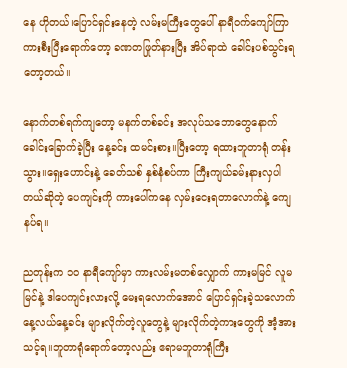နေ ဟိုတယ်၊ပြောင်ရှင်းနေတဲ့ လမ်းမကြီးတွေပေါ် နာရီဝက်ကျော်ကြာ ကားစီးပြီးရောက်တော့ ခဏတဖြုတ်နားပြီး အိပ်ရာထဲ ခေါင်းပစ်သွင်းရတော့တယ်။

နောက်တစ်ရက်ကျတော့ မနက်တစ်ခင်း အလုပ်သဘောတွေနောက် ခေါင်းခြောက်ခဲ့ပြီး နေ့ခင်း ထမင်းစား။ပြီးတော့ ရထားဘူတာရုံ တန်းသွား။ရှေးဟောင်းနဲ့ ခေတ်သစ် နှစ်နံစပ်ကာ ကြီးကျယ်ခမ်းနားလှပါတယ်ဆိုတဲ့ ပေကျင်းကို ကားပေါ်ကနေ လှမ်းငေးရတာလောက်နဲ့ ကျေနပ်ရ။

ညတုန်းက ၁၀ နာရီကျော်မှာ ကားလမ်းမတစ်လျှောက် ကားမမြင် လူမမြင်နဲ့ ဒါပေကျင်းလားလို့ မေးရလောက်အောင် ပြောင်ရှင်းခဲ့သလောက် နေ့လယ်နေ့ခင်း များလိုက်တဲ့လူတွေနဲ့ များလိုက်တဲ့ကားတွေကို အံ့အားသင့်ရ။ဘူတာရုံရောက်တော့လည်း ဧရာမဘူတာရုံကြီး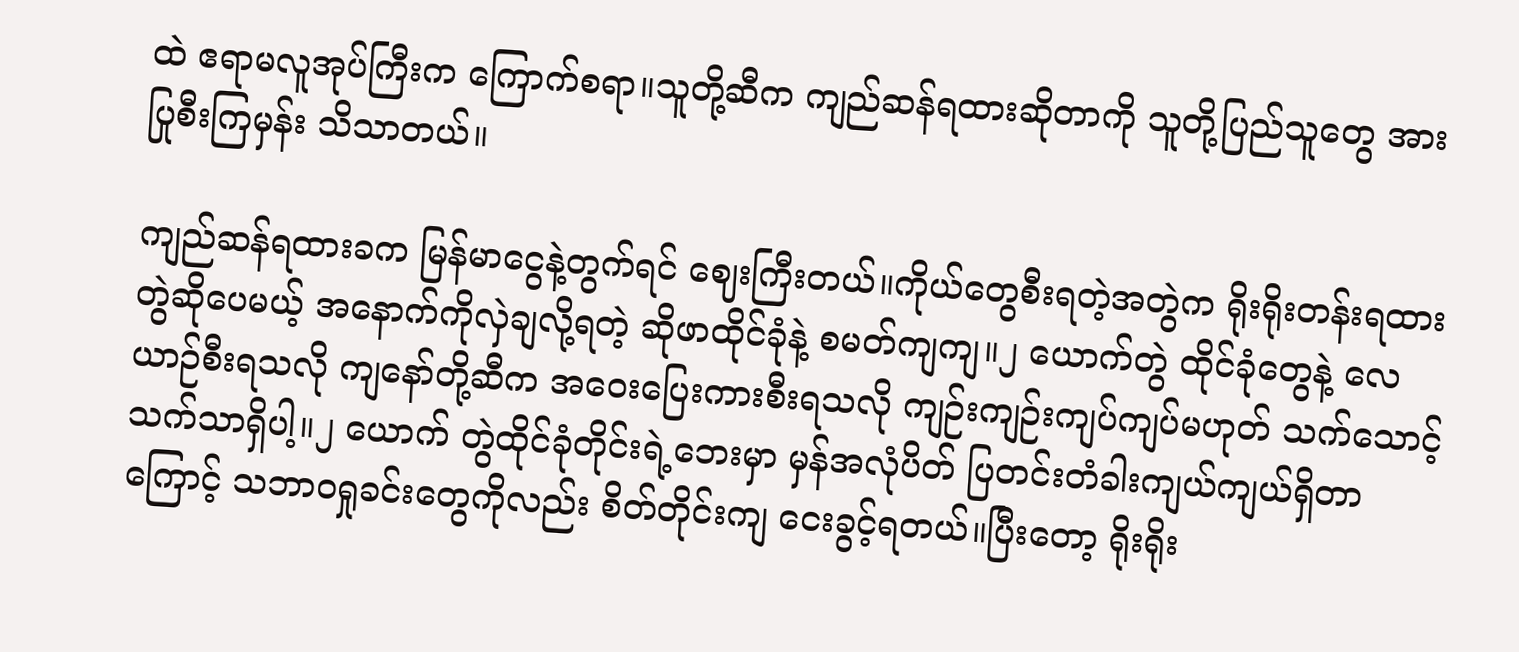ထဲ ဧရာမလူအုပ်ကြီးက ကြောက်စရာ။သူတို့ဆီက ကျည်ဆန်ရထားဆိုတာကို သူတို့ပြည်သူတွေ အားပြုစီးကြမှန်း သိသာတယ်။

ကျည်ဆန်ရထားခက မြန်မာငွေနဲ့တွက်ရင် ဈေးကြီးတယ်။ကိုယ်တွေစီးရတဲ့အတွဲက ရိုးရိုးတန်းရထားတွဲဆိုပေမယ့် အနောက်ကိုလှဲချလို့ရတဲ့ ဆိုဖာထိုင်ခုံနဲ့ စမတ်ကျကျ။၂ ယောက်တွဲ ထိုင်ခုံတွေနဲ့ လေယာဉ်စီးရသလို ကျနော်တို့ဆီက အဝေးပြေးကားစီးရသလို ကျဉ်းကျဉ်းကျပ်ကျပ်မဟုတ် သက်သောင့်သက်သာရှိပါ့။၂ ယောက် တွဲထိုင်ခုံတိုင်းရဲ့ဘေးမှာ မှန်အလုံပိတ် ပြတင်းတံခါးကျယ်ကျယ်ရှိတာကြောင့် သဘာဝရှုခင်းတွေကိုလည်း စိတ်တိုင်းကျ ငေးခွင့်ရတယ်။ပြီးတော့ ရိုးရိုး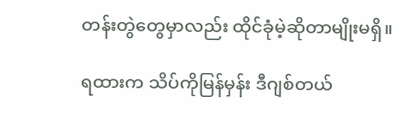တန်းတွဲတွေမှာလည်း ထိုင်ခုံမဲ့ဆိုတာမျိုးမရှိ။

ရထားက သိပ်ကိုမြန်မှန်း ဒီဂျစ်တယ်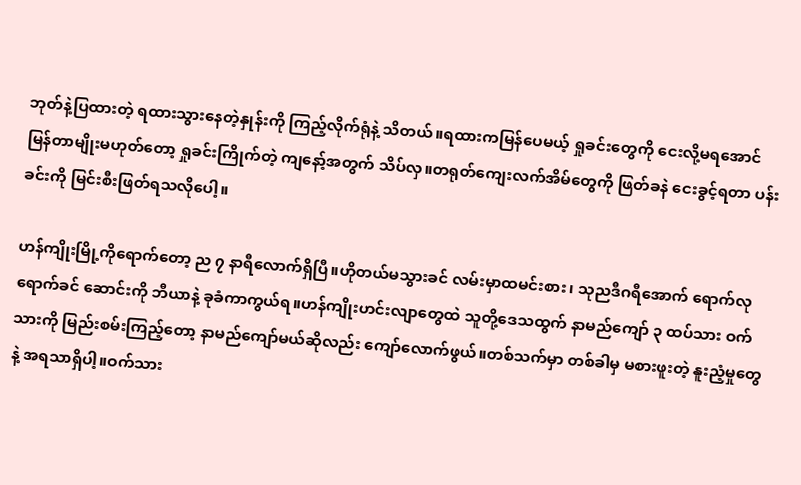ဘုတ်နဲ့ပြထားတဲ့ ရထားသွားနေတဲ့နှုန်းကို ကြည့်လိုက်ရုံနဲ့ သိတယ်။ရထားကမြန်ပေမယ့် ရှုခင်းတွေကို ငေးလို့မရအောင် မြန်တာမျိုးမဟုတ်တော့ ရှုခင်းကြိုက်တဲ့ ကျနော့်အတွက် သိပ်လှ။တရုတ်ကျေးလက်အိမ်တွေကို ဖြတ်ခနဲ ငေးခွင့်ရတာ ပန်းခင်းကို မြင်းစီးဖြတ်ရသလိုပေါ့။

ဟန်ကျိုးမြို့ကိုရောက်တော့ ည ၇ နာရီလောက်ရှိပြီ။ဟိုတယ်မသွားခင် လမ်းမှာထမင်းစား၊ သုညဒီဂရီအောက် ရောက်လုရောက်ခင် ဆောင်းကို ဘီယာနဲ့ ခုခံကာကွယ်ရ။ဟန်ကျိုးဟင်းလျာတွေထဲ သူတို့ဒေသထွက် နာမည်ကျော် ၃ ထပ်သား ဝက်သားကို မြည်းစမ်းကြည့်တော့ နာမည်ကျော်မယ်ဆိုလည်း ကျော်လောက်ဖွယ်။တစ်သက်မှာ တစ်ခါမှ မစားဖူးတဲ့ နူးညံ့မှုတွေနဲ့ အရသာရှိပါ့။ဝက်သား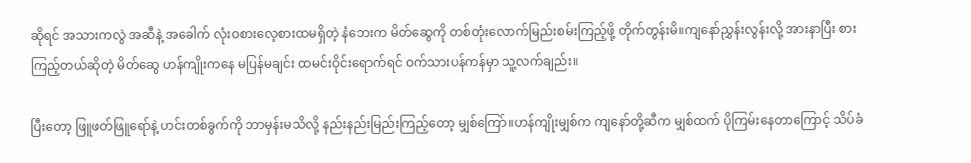ဆိုရင် အသားကလွဲ အဆီနဲ့ အခေါက် လုံးဝစားလေ့စားထမရှိတဲ့ နံဘေးက မိတ်ဆွေကို တစ်တုံးလောက်မြည်းစမ်းကြည့်ဖို့ တိုက်တွန်းမိ။ကျနော်ညွှန်းလွန်းလို့ အားနာပြီး စားကြည့်တယ်ဆိုတဲ့ မိတ်ဆွေ ဟန်ကျိုးကနေ မပြန်မချင်း ထမင်းဝိုင်းရောက်ရင် ဝက်သားပန်ကန်မှာ သူ့လက်ချည်း။

ပြီးတော့ ဖြူဖတ်ဖြူရော်နဲ့ ဟင်းတစ်ခွက်ကို ဘာမှန်းမသိလို့ နည်းနည်းမြည်းကြည့်တော့ မျှစ်ကြော်။ဟန်ကျိုးမျှစ်က ကျနော်တို့ဆီက မျှစ်ထက် ပိုကြမ်းနေတာကြောင့် သိပ်ခံ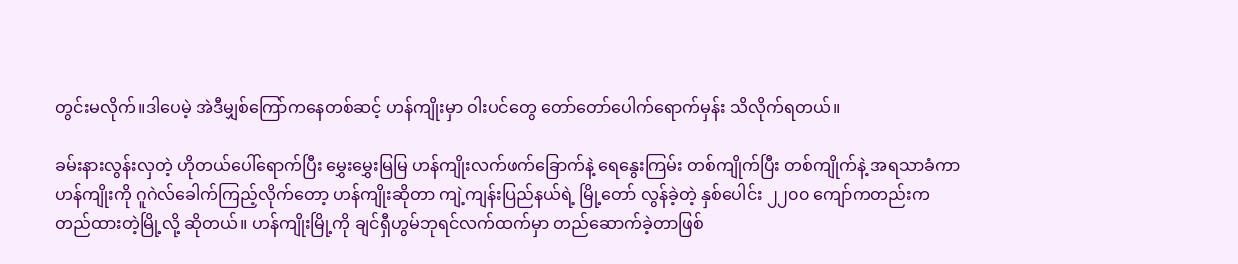တွင်းမလိုက်။ဒါပေမဲ့ အဲဒီမျှစ်ကြော်ကနေတစ်ဆင့် ဟန်ကျိုးမှာ ဝါးပင်တွေ တော်တော်ပေါက်ရောက်မှန်း သိလိုက်ရတယ်။

ခမ်းနားလွန်းလှတဲ့ ဟိုတယ်ပေါ်ရောက်ပြီး မွှေးမွှေးမြမြ ဟန်ကျိုးလက်ဖက်ခြောက်နဲ့ ရေနွေးကြမ်း တစ်ကျိုက်ပြီး တစ်ကျိုက်နဲ့ အရသာခံကာ ဟန်ကျိုးကို ဂူဂဲလ်ခေါက်ကြည့်လိုက်တော့ ဟန်ကျိုးဆိုတာ ကျဲ့ကျန်းပြည်နယ်ရဲ့ မြို့တော် လွန်ခဲ့တဲ့ နှစ်ပေါင်း ၂၂၀၀ ကျော်ကတည်းက တည်ထားတဲ့မြို့လို့ ဆိုတယ်။ ဟန်ကျိုးမြို့ကို ချင်ရှီဟွမ်ဘုရင်လက်ထက်မှာ တည်ဆောက်ခဲ့တာဖြစ်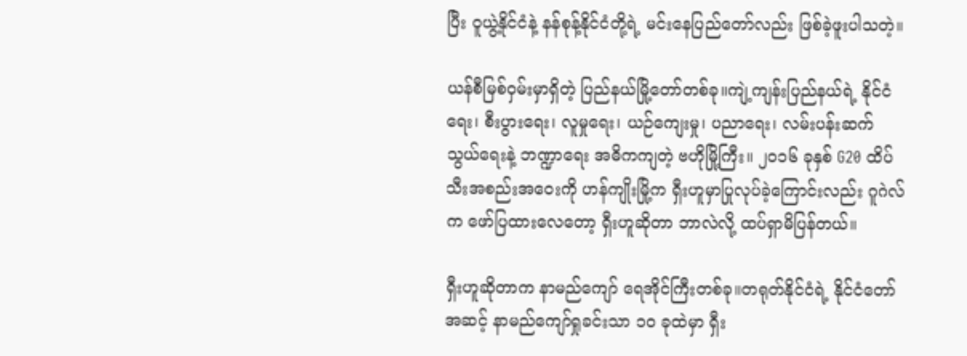ပြီး ဝူယွဲ့နိုင်ငံနဲ့ နန်စုန့်နိုင်ငံတို့ရဲ့ မင်းနေပြည်တော်လည်း ဖြစ်ခဲ့ဖူးပါသတဲ့။

ယန်စီမြစ်ဝှမ်းမှာရှိတဲ့ ပြည်နယ်မြို့တော်တစ်ခု။ကျဲ့ကျန်းပြည်နယ်ရဲ့ နိုင်ငံရေး၊ စီးပွားရေး၊ လူမှုရေး၊ ယဉ်ကျေးမှု၊ ပညာရေး၊ လမ်းပန်းဆက်သွယ်ရေးနဲ့ ဘဏ္ဍာရေး အဓိကကျတဲ့ ဗဟိုမြို့ကြီး။ ၂၀၁၆ ခုနှစ် G20 ထိပ်သီးအစည်းအဝေးကို ဟန်ကျိုးမြို့က ရှီးဟူမှာပြုလုပ်ခဲ့ကြောင်းလည်း ဂူဂဲလ်က ဖော်ပြထားလေတော့ ရှီးဟူဆိုတာ ဘာလဲလို့ ထပ်ရှာမိပြန်တယ်။

ရှီးဟူဆိုတာက နာမည်ကျော် ရေအိုင်ကြီးတစ်ခု။တရုတ်နိုင်ငံရဲ့ နိုင်ငံတော်အဆင့် နာမည်ကျော်ရှုခင်းသာ ၁၀ ခုထဲမှာ ရှီး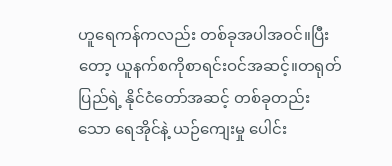ဟူရေကန်ကလည်း တစ်ခုအပါအဝင်။ပြီးတော့ ယူနက်စကိုစာရင်းဝင်အဆင့်။တရုတ်ပြည်ရဲ့ နိုင်ငံတော်အဆင့် တစ်ခုတည်းသော ရေအိုင်နဲ့ ယဉ်ကျေးမှု ပေါင်း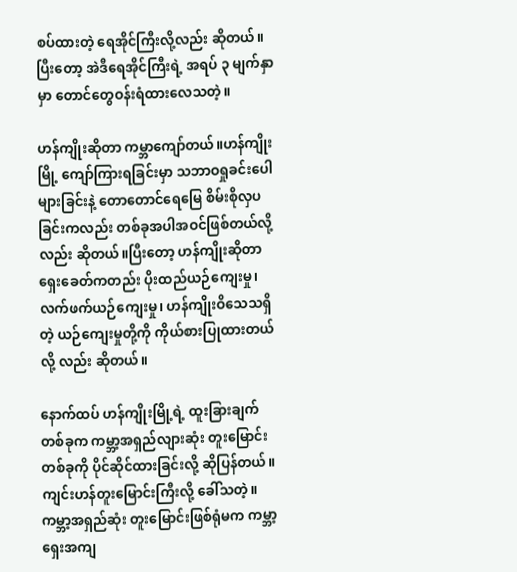စပ်ထားတဲ့ ရေအိုင်ကြီးလို့လည်း ဆိုတယ်။ပြီးတော့ အဲဒီရေအိုင်ကြီးရဲ့ အရပ် ၃ မျက်နှာမှာ တောင်တွေဝန်းရံထားလေသတဲ့။

ဟန်ကျိုးဆိုတာ ကမ္ဘာကျော်တယ်။ဟန်ကျိုးမြို့ ကျော်ကြားရခြင်းမှာ သဘာဝရှုခင်းပေါများခြင်းနဲ့ တောတောင်ရေမြေ စိမ်းစိုလှပခြင်းကလည်း တစ်ခုအပါအဝင်ဖြစ်တယ်လို့လည်း ဆိုတယ်။ပြီးတော့ ဟန်ကျိုးဆိုတာ ရှေးခေတ်ကတည်း ပိုးထည်ယဉ်ကျေးမှု၊ လက်ဖက်ယဉ်ကျေးမှု၊ ဟန်ကျိုးဝိသေသရှိတဲ့ ယဉ်ကျေးမှုတို့ကို ကိုယ်စားပြုထားတယ်လို့ လည်း ဆိုတယ်။

နောက်ထပ် ဟန်ကျိုးမြို့ရဲ့ ထူးခြားချက်တစ်ခုက ကမ္ဘာ့အရှည်လျားဆုံး တူးမြောင်းတစ်ခုကို ပိုင်ဆိုင်ထားခြင်းလို့ ဆိုပြန်တယ်။ကျင်းဟန်တူးမြောင်းကြီးလို့ ခေါ်သတဲ့။ကမ္ဘာ့အရှည်ဆုံး တူးမြောင်းဖြစ်ရုံမက ကမ္ဘာ့ရှေးအကျ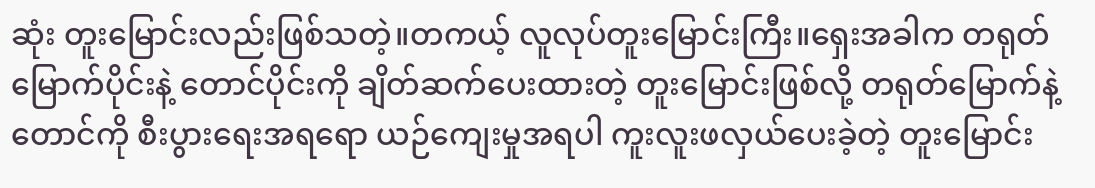ဆုံး တူးမြောင်းလည်းဖြစ်သတဲ့။တကယ့် လူလုပ်တူးမြောင်းကြီး။ရှေးအခါက တရုတ်မြောက်ပိုင်းနဲ့ တောင်ပိုင်းကို ချိတ်ဆက်ပေးထားတဲ့ တူးမြောင်းဖြစ်လို့ တရုတ်မြောက်နဲ့ တောင်ကို စီးပွားရေးအရရော ယဉ်ကျေးမှုအရပါ ကူးလူးဖလှယ်ပေးခဲ့တဲ့ တူးမြောင်း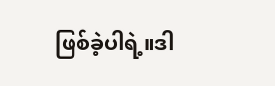ဖြစ်ခဲ့ပါရဲ့။ဒါ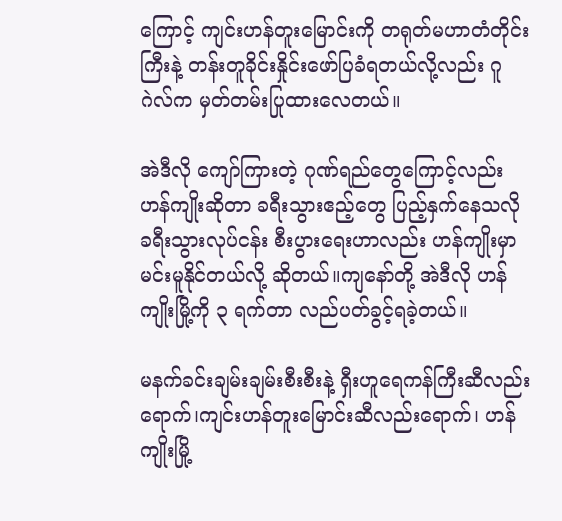ကြောင့် ကျင်းဟန်တူးမြောင်းကို တရုတ်မဟာတံတိုင်းကြီးနဲ့ တန်းတူခိုင်းနှိုင်းဖော်ပြခံရတယ်လို့လည်း ဂူဂဲလ်က မှတ်တမ်းပြုထားလေတယ်။

အဲဒီလို ကျော်ကြားတဲ့ ဂုဏ်ရည်တွေကြောင့်လည်း ဟန်ကျိုးဆိုတာ ခရီးသွားဧည့်တွေ ပြည့်နှက်နေသလို ခရီးသွားလုပ်ငန်း စီးပွားရေးဟာလည်း ဟန်ကျိုးမှာ မင်းမူနိုင်တယ်လို့ ဆိုတယ်။ကျနော်တို့ အဲဒီလို ဟန်ကျိုးမြို့ကို ၃ ရက်တာ လည်ပတ်ခွင့်ရခဲ့တယ်။

မနက်ခင်းချမ်းချမ်းစီးစီးနဲ့ ရှီးဟူရေကန်ကြီးဆီလည်းရောက်၊ကျင်းဟန်တူးမြောင်းဆီလည်းရောက်၊ ဟန်ကျိုးမြို့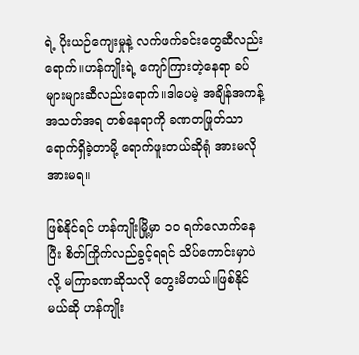ရဲ့ ပိုးယဉ်ကျေးမှုနဲ့ လက်ဖက်ခင်းတွေဆီလည်းရောက်။ဟန်ကျိုးရဲ့ ကျော်ကြားတဲ့နေရာ ခပ်များများဆီလည်းရောက်။ဒါပေမဲ့ အချိန်အကန့်အသတ်အရ တစ်နေရာကို ခဏတဖြုတ်သာ ရောက်ရှိခဲ့တာမို့ ရောက်ဖူးတယ်ဆိုရုံ အားမလို အားမရ။

ဖြစ်နိုင်ရင် ဟန်ကျိုးမြို့မှာ ၁၀ ရက်လောက်နေပြီး စိတ်ကြိုက်လည်ခွင့်ရရင် သိပ်ကောင်းမှာပဲလို့ မကြာခဏဆိုသလို တွေးမိတယ်။ဖြစ်နိုင်မယ်ဆို ဟန်ကျိုး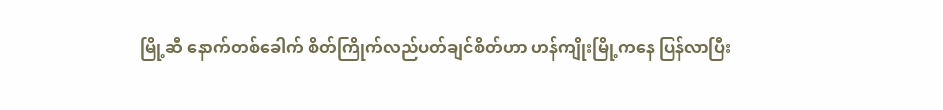မြို့ဆီ နောက်တစ်ခေါက် စိတ်ကြိုက်လည်ပတ်ချင်စိတ်ဟာ ဟန်ကျိုးမြို့ကနေ ပြန်လာပြီး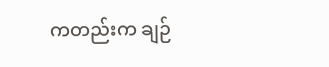ကတည်းက ချဉ်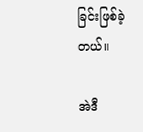ခြင်းဖြစ်ခဲ့တယ်။

အဲဒီ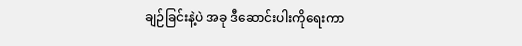ချဉ်ခြင်းနဲ့ပဲ အခု ဒီဆောင်းပါးကိုရေးကာ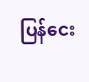ပြန်ငေး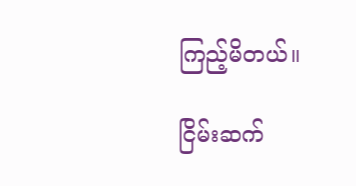ကြည့်မိတယ်။

ငြိမ်းဆက်